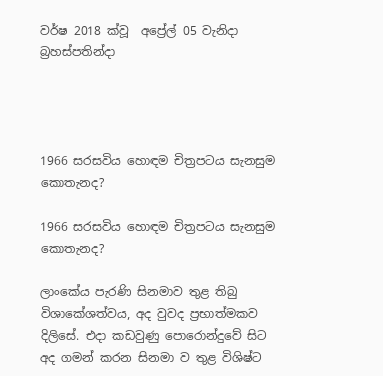වර්ෂ 2018 ක්වූ  අප්‍රේල් 05 වැනිදා බ්‍රහස්පතින්දා




1966 සරසවිය හොඳම චිත්‍රපටය සැනසුම කොතැනද?

1966 සරසවිය හොඳම චිත්‍රපටය සැනසුම කොතැනද?

ලාංකේය පැරණි සිනමාව තුළ තිබු විශාකේශත්වය, අද වුවද ප්‍රභාත්මකව දිලිසේ. එදා කඩවුණු පොරොන්දුවේ සිට අද ගමන් කරන සිනමා ව තුළ විශිෂ්ට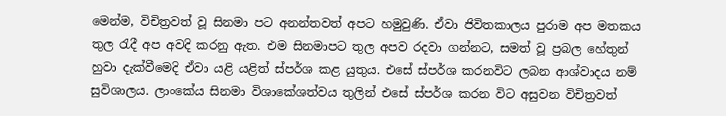මෙන්ම, විචිත්‍රවත් වූ සිනමා පට අනන්තවත් අපට හමුවුණි. ඒවා ජිවිතකාලය පුරාම අප මතකය තුල රැදී අප අවදි කරනු ඇත. එම සිනමාපට තුල අපව රදවා ගන්නට, සමත් වූ ප්‍රබල හේතුන් හුවා දැක්වීමෙදි ඒවා යළි යළිත් ස්පර්ශ කළ යුතුය. එසේ ස්පර්ශ කරනවිට ලබන ආශ්වාදය නම් සුවිශාලය. ලාංකේය සිනමා විශාකේශත්වය තුලින් එසේ ස්පර්ශ කරන විට අසුවන විචිත්‍රවත්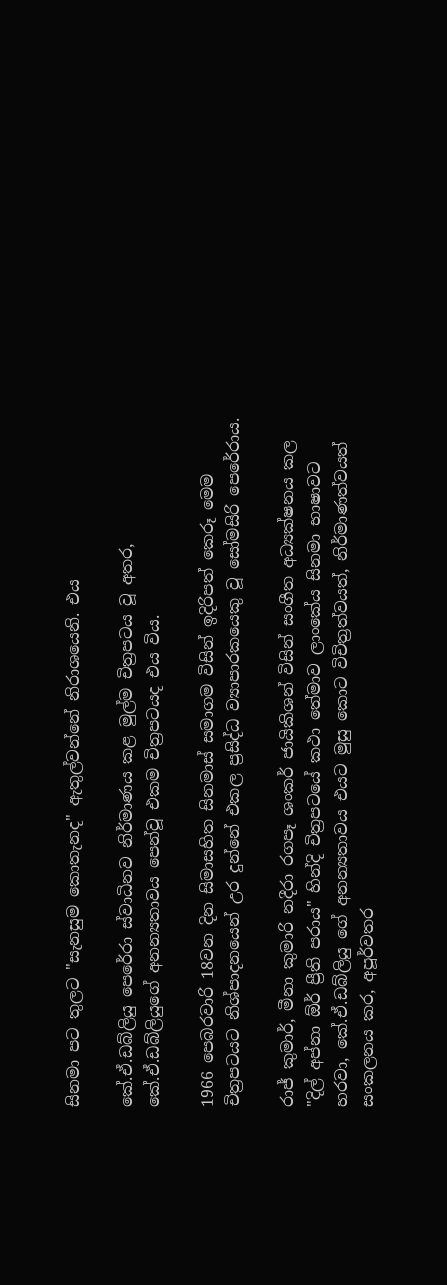සිනමා පට තුලට "සැනසුම කොතැනද" ඇතුල්වන්නේ නිරාශයෙනි. එය

කේ.ඒ.ඩබ්ලියු පෙරේරා ස්වාධිනව නිර්මාණය කළ මුල්ම චිත්‍රපටය වූ අතර, කේ.ඒ.ඩබ්ලියුගේ අනන්‍යතාවය පෙන්වූ එකම චිත්‍රපටයද එය විය.

1966 පෙබරවාරි 18වන දින සිමාසහිත සිනමාස් සමාගම විසින් ඉදිරිපත් කෙරූ මෙම චිත්‍රපටයට නිශ්පාදනයෙන් උර දුන්නේ එකල ප්‍රසිද්ධ ව්‍යාපාරකයෙකු වූ සෝමසිරි පෙරේරාය.

රාජ් කුමාර්, මීනා කුමාරි නදීරා රගපෑ ශංකර් ජායිකිශන් විසින් සංගීත අධ්‍යක්ෂනය කල "දිල් අප්නා ඕර් ප්‍රීති පරාය" හින්දි චිත්‍රපටයේ කථා තේමාව ලාංකේය සිනමා භාෂාවට හරවා, කේ.ඒ.ඩබ්ලියු ගේ අනන්‍යතාවය එයට මුසු කොට විචිත්‍රත්වයත්, නිර්මාණත්වයත් සංකලනය කර, අපූර්වතර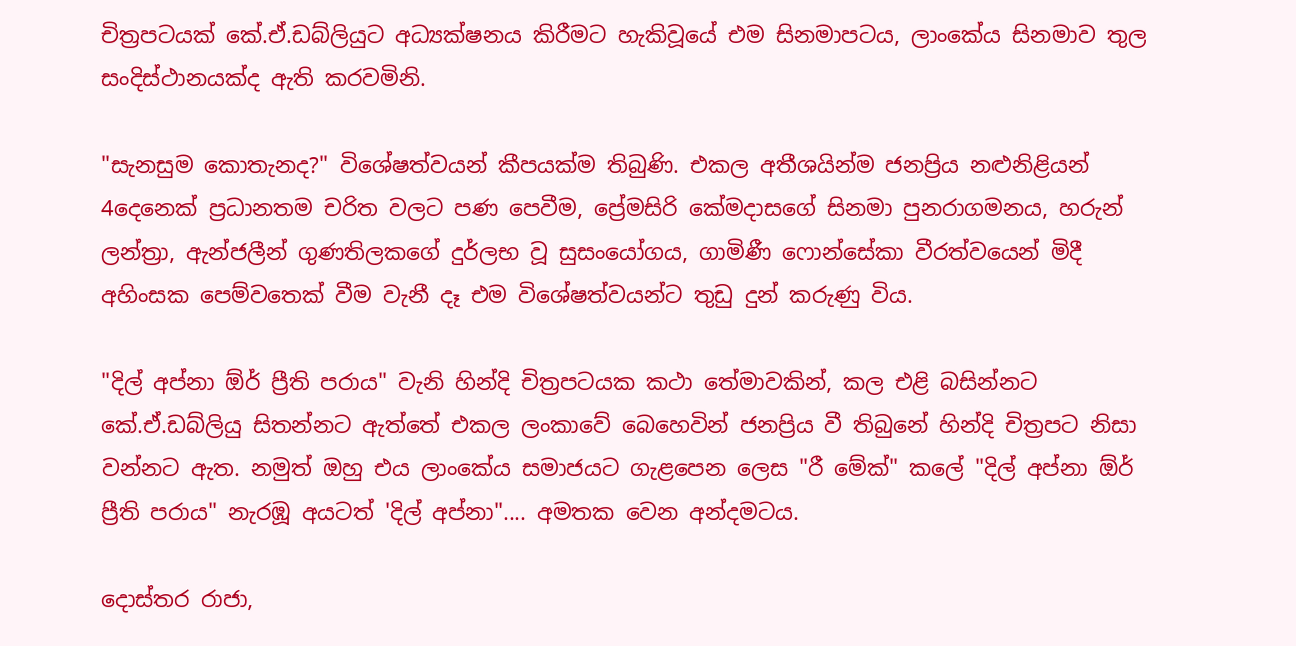චිත්‍රපටයක් කේ.ඒ.ඩබ්ලියුට අධ්‍යක්ෂනය කිරීමට හැකිවූයේ එම සිනමාපටය, ලාංකේය සිනමාව තුල සංදිස්ථානයක්ද ඇති කරවමිනි.

"සැනසුම කොතැනද?" විශේෂත්වයන් කීපයක්ම තිබුණි. එකල අතීශයින්ම ජනප්‍රිය නළුනිළියන් 4දෙනෙක් ප්‍රධානතම චරිත වලට පණ පෙවීම, ප්‍රේමසිරි කේමදාසගේ සිනමා පුනරාගමනය, හරුන් ලන්ත්‍රා, ඇන්ජලීන් ගුණතිලකගේ දුර්ලභ වූ සුසංයෝගය, ගාමිණී ෆොන්සේකා වීරත්වයෙන් මිදී අහිංසක පෙම්වතෙක් වීම වැනී දෑ එම විශේෂත්වයන්ට තුඩු දුන් කරුණු විය.

"දිල් අප්නා ඕර් ප්‍රීති පරාය" වැනි හින්දි චිත්‍රපටයක කථා තේමාවකින්, කල එළි බසින්නට කේ.ඒ.ඩබ්ලියු සිතන්නට ඇත්තේ එකල ලංකාවේ බෙහෙවින් ජනප්‍රිය වී තිබුනේ හින්දි චිත්‍රපට නිසා වන්නට ඇත. නමුත් ඔහු එය ලාංකේය සමාජයට ගැළපෙන ලෙස "රී මේක්" කලේ "දිල් අප්නා ඕර් ප්‍රීති පරාය" නැරඹූ අයටත් 'දිල් අප්නා".... අමතක වෙන අන්දමටය.

දොස්තර රාජා,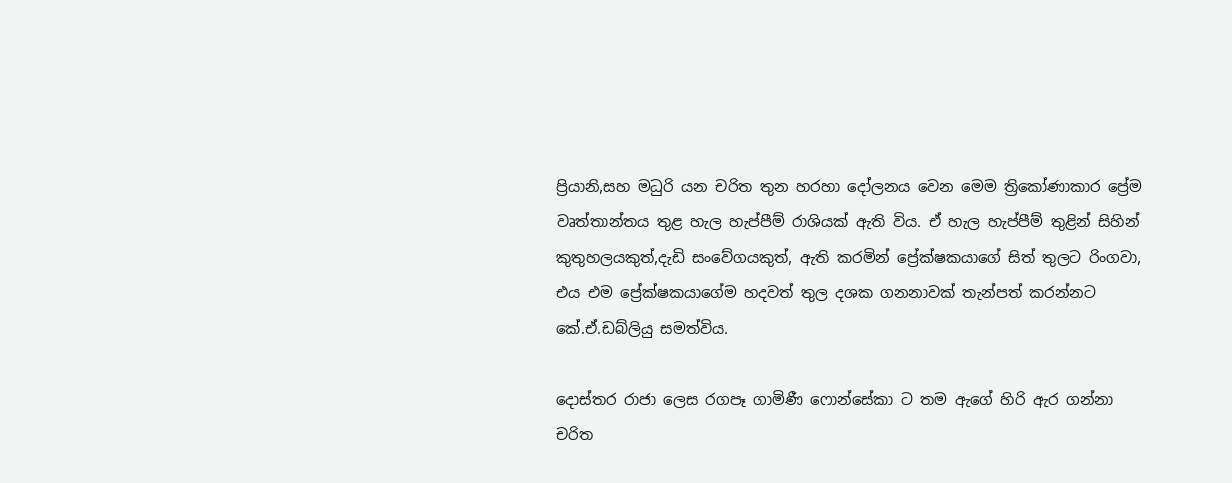ප්‍රියානි,සහ මධුරි යන චරිත තුන හරහා දෝලනය වෙන මෙම ත්‍රිකෝණාකාර ප්‍රේම වෘත්තාන්තය තුළ හැල හැප්පීම් රාශියක් ඇති විය. ඒ හැල හැප්පීම් තුළින් සිහින් කුතුහලයකුත්,දැඩි සංවේගයකුත්, ඇති කරමින් ප්‍රේක්ෂකයාගේ සිත් තුලට රිංගවා, එය එම ප්‍රේක්ෂකයාගේම හදවත් තුල දශක ගනනාවක් තැන්පත් කරන්නට කේ.ඒ.ඩබ්ලියු සමත්විය.

දොස්තර රාජා ලෙස රගපෑ ගාමිණී ෆොන්සේකා ට තම ඇගේ හිරි ඇර ගන්නා චරිත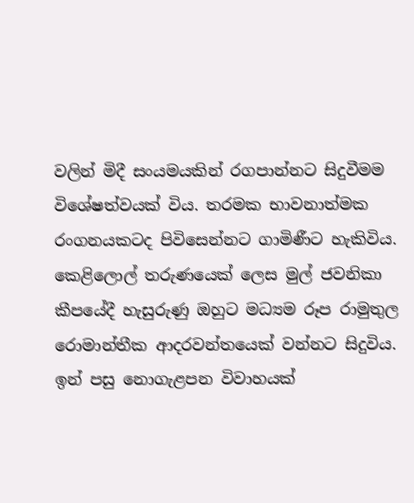වලින් මිදී සංයමයකින් රගපාන්නට සිදුවීමම විශේෂත්වයක් විය. තරමක භාවනාත්මක රංගනයකටද පිවිසෙන්නට ගාමිණීට හැකිවිය. කෙළිලොල් තරුණයෙක් ලෙස මුල් ජවනිකා කීපයේදී හැසුරුණු ඔහුට මධ්‍යම රූප රාමුතුල රොමාන්තීක ආදරවන්තයෙක් වන්නට සිදුවිය. ඉන් පසු නොගැළපන විවාහයක්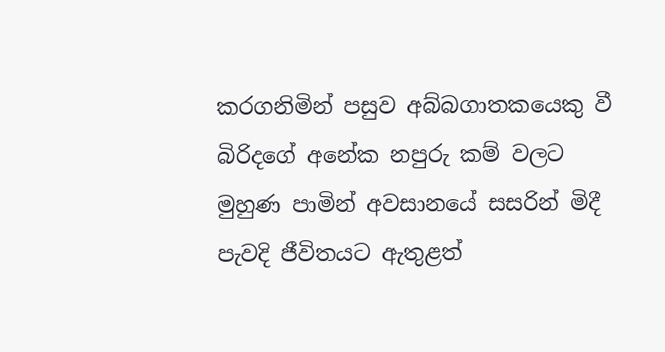කරගනිමින් පසුව අබ්බගාතකයෙකු වී බිරිදගේ අනේක නපුරු කම් වලට මුහුණ පාමින් අවසානයේ සසරින් මිදී පැවදි ජීවිතයට ඇතුළත්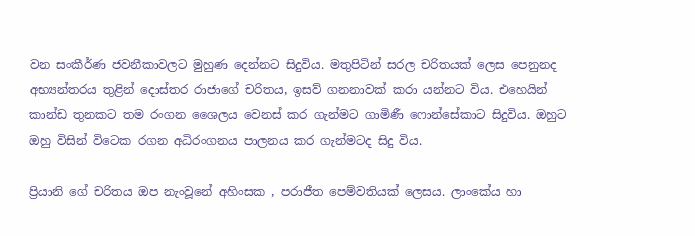වන සංකීර්ණ ජවනීකාවලට මුහුණ දෙන්නට සිදුවිය. මතුපිටින් සරල චරිතයක් ලෙස පෙනුනද අභ්‍යන්තරය තුළින් දොස්තර රාජාගේ චරිතය, ඉසව් ගනනාවක් කරා යන්නට විය. එහෙයින් කාන්ඩ තුනකට තම රංගන ශෛලය වෙනස් කර ගැන්මට ගාමිණී ෆොන්සේකාට සිදුවිය. ඔහුට ඔහු විසින් විටෙක රගන අධිරංගනය පාලනය කර ගැන්මටද සිදු විය.

ප්‍රියානි ගේ චරිතය ඔප නැංවූනේ අහිංසක , පරාජීත පෙම්වතියක් ලෙසය. ලාංකේය හා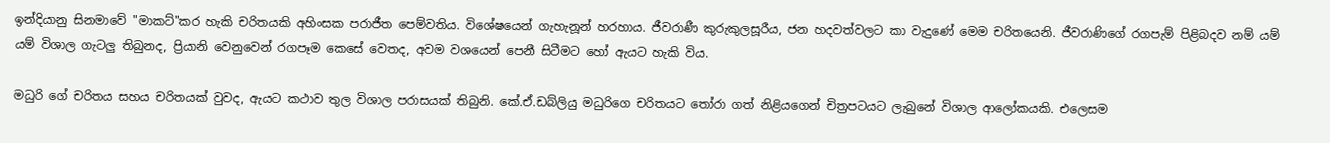ඉන්දියානු සිනමාවේ "මාකට්"කර හැකි චරිතයකි අහිංසක පරාජීත පෙම්වතිය. විශේෂයෙන් ගැහැනූන් හරහාය. ජීවරාණී කුරුකුලසූරීය, ජන හදවත්වලට කා වැදුණේ මෙම චරිතයෙනි. ජීවරාණිගේ රගපැම් පිළිබදව නම් යම් යම් විශාල ගැටලු තිබුනද, ප්‍රියානි වෙනුවෙන් රගපෑම කෙසේ වෙතද, අවම වශයෙන් පෙනී සිටීමට හෝ ඇයට හැකි විය.

මධුරි ගේ චරිතය සහය චරිතයක් වුවද, ඇයට කථාව තුල විශාල පරාසයක් තිබුනි. කේ.ඒ.ඩබ්ලියු මධුරිගෙ චරිතයට තෝරා ගත් නිළියගෙන් චිත්‍රපටයට ලැබුනේ විශාල ආලෝකයකි. එලෙසම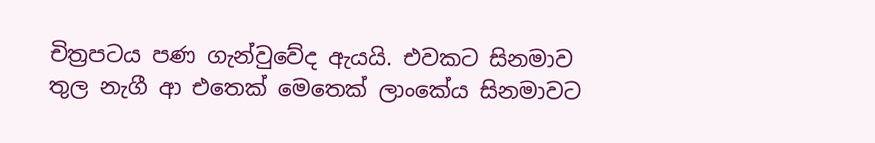චිත්‍රපටය පණ ගැන්වුවේද ඇයයි. එවකට සිනමාව තුල නැගී ආ එතෙක් මෙතෙක් ලාංකේය සිනමාවට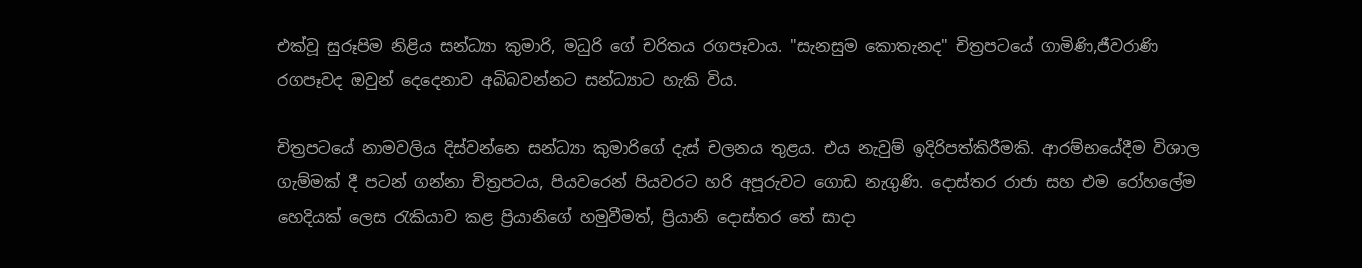එක්වූ සුරූපිම නිළිය සන්ධ්‍යා කුමාරි, මධුරි ගේ චරිතය රගපෑවාය. "සැනසුම කොතැනද" චිත්‍රපටයේ ගාමිණි,ජීවරාණි රගපෑවද ඔවුන් දෙදෙනාව අබිබවන්නට සන්ධ්‍යාට හැකි විය.

චිත්‍රපටයේ නාමවලිය දිස්වන්නෙ සන්ධ්‍යා කුමාරිගේ දැස් චලනය තුළය. එය නැවුම් ඉදිරිපත්කිරීමකි. ආරම්භයේදීම විශාල ගැම්මක් දී පටන් ගන්නා චිත්‍රපටය, පියවරෙන් පියවරට හරි අපූරුවට ගොඩ නැගුණි. දොස්තර රාජා සහ එම රෝහලේම හෙදියක් ලෙස රැකියාව කළ ප්‍රියානිගේ හමුවීමත්, ප්‍රියානි දොස්තර තේ සාදා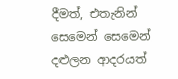දීමත්, එතැනින් සෙමෙන් සෙමෙන් දළුලන ආදරයත්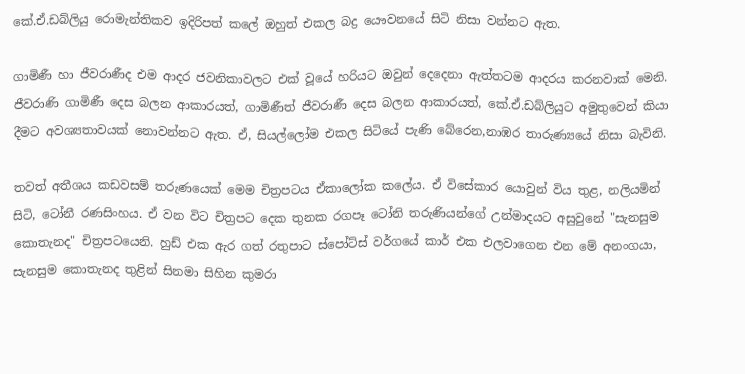කේ.ඒ.ඩබ්ලියු රොමැන්තිකව ඉදිරිපත් කලේ ඔහුත් එකල බද්‍ර යෞවනයේ සිටි නිසා වන්නට ඇත.

ගාමිණී හා ජීවරාණීද එම ආදර ජවනිකාවලට එක් වූයේ හරියට ඔවුන් දෙදෙනා ඇත්තටම ආදරය කරනවාක් මෙනි. ජීවරාණි ගාමිණී දෙස බලන ආකාරයත්, ගාමිණීත් ජීවරාණී දෙස බලන ආකාරයත්, කේ.ඒ.ඩබ්ලියුට අමුතුවෙන් කියා දීමට අවශ්‍යතාවයක් නොවන්නට ඇත. ඒ, සියල්ලෝම එකල සිටියේ පැණි බේරෙන,නාඹර තාරුණ්‍යයේ නිසා බැවිනි.

තවත් අතීශය කඩවසම් තරුණයෙක් මෙම චිත්‍රපටය ඒකාලෝක කලේය. ඒ විසේකාර යොවුන් විය තුළ, නලියමින් සිටි, ටෝනී රණසිංහය. ඒ වන විට චිත්‍රපට දෙක තුනක රගපෑ ටෝනි තරුණියන්ගේ උන්මාදයට අසුවුනේ "සැනසුම කොතැනද" චිත්‍රපටයෙනි. හුඩ් එක ඇර ගත් රතුපාට ස්පෝට්ස් වර්ගයේ කාර් එක එලවාගෙන එන මේ අනංගයා, සැනසුම කොතැනද තුළින් සිනමා සිහින කුමරා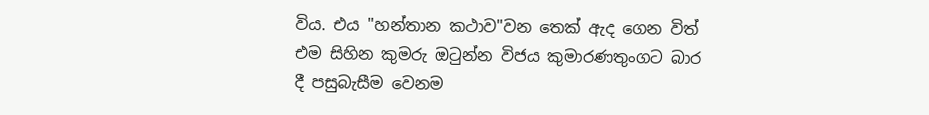විය. එය "හන්තාන කථාව"වන තෙක් ඇද ගෙන විත් එම සිහින කුමරු ඔටුන්න විජය කුමාරණතුංගට බාර දී පසුබැසීම වෙනම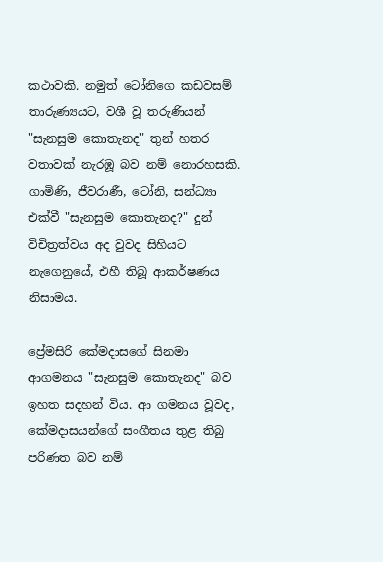කථාවකි. නමුත් ටෝනිගෙ කඩවසම් තාරුණ්‍යයට, වශී වූ තරුණියන් "සැනසුම කොතැනද" තුන් හතර වතාවක් නැරඹූ බව නම් නොරහසකි. ගාමිණි, ජීවරාණී, ටෝනි, සන්ධ්‍යා එක්වී "සැනසුම කොතැනද?" දුන් විචිත්‍රත්වය අද වුවද සිහියට නැගෙනුයේ, එහී තිබූ ආකර්ෂණය නිසාමය.

ප්‍රේමසිරි කේමදාසගේ සිනමා ආගමනය "සැනසුම කොතැනද" බව ඉහත සදහන් විය. ආ ගමනය වූවද, කේමදාසයන්ගේ සංගීතය තුළ තිබු පරිණත බව නම්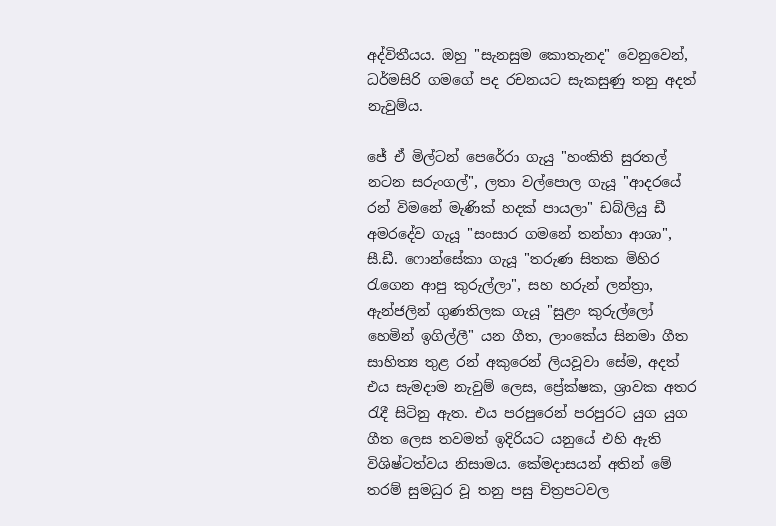අද්විතීයය. ඔහු "සැනසුම කොතැනද" වෙනුවෙන්, ධර්මසිරි ගමගේ පද රචනයට සැකසුණු තනු අදත් නැවුම්ය.

ජේ ඒ මිල්ටන් පෙරේරා ගැයු "හංකිති සුරතල් නටන සරුංගල්", ලතා වල්පොල ගැයූ "ආදරයේ රන් විමනේ මැණික් හදක් පායලා" ඩබ්ලියු ඩී අමරදේව ගැයූ "සංසාර ගමනේ තන්හා ආශා", සී.ඩී. ෆොන්සේකා ගැයූ "තරුණ සිතක මිහිර රැගෙන ආපු කුරුල්ලා", සහ හරුන් ලන්ත්‍රා, ඇන්ජලින් ගුණතිලක ගැයූ "සුළං කුරුල්ලෝ හෙමින් ඉගිල්ලී" යන ගීත, ලාංකේය සිනමා ගීත සාහිත්‍ය තුළ රන් අකුරෙන් ලියවූවා සේම, අදත් එය සැමදාම නැවුම් ලෙස, ප්‍රේක්ෂක, ශ්‍රාවක අතර රැදී සිටිනු ඇත. එය පරපුරෙන් පරපුරට යුග යුග ගීත ලෙස තවමත් ඉදිරියට යනුයේ එහි ඇති විශිෂ්ටත්වය නිසාමය. කේමදාසයන් අතින් මේ තරම් සුමධුර වූ තනු පසු චිත්‍රපටවල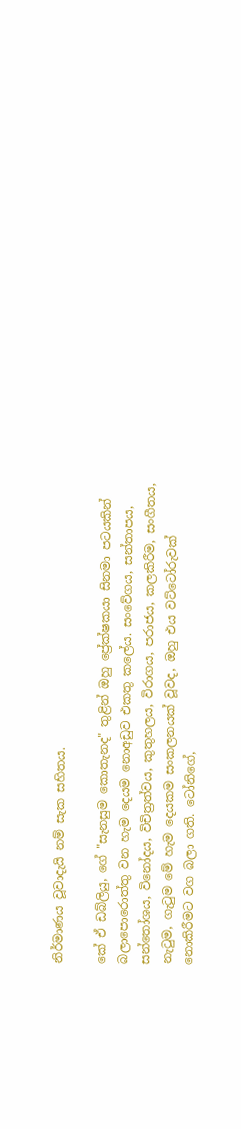නිර්මාණය වූවාදැයි නම් සැක සහිතය.

කේ ඒ ඩබ්ලියු, ගේ "සැනසුම කොතැනද" තුළින් ඔහු ප්‍රේක්ෂකයා සිනමා පටයකින් බලාපොරොත්තු වන හැම දෙයම නොඅඩුව එකතු කලේය. සංවේගය, සන්තාපය, සන්තෝශය, විනෝදය, විචිත්‍රත්වය, කුතුහලය, විරාගය, පරාජය, කලකිරීම, සංගීතය, නැටුම, ගැටුම මේ හැම දෙයකම සංකලනයක් වූවද, ඔහු එය වට්ටෝරුවක් නොකිරීමට වග බලා ගති. ටෝනිගේ,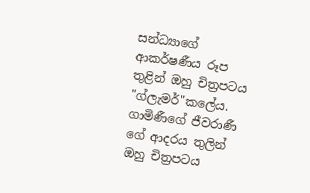සන්ධ්‍යාගේ ආකර්ෂණීය රූප තුළින් ඔහු චිත්‍රපටය "ග්ලැමර්"කලේය. ගාමිණීගේ ජීවරාණී ගේ ආදරය තුලින් ඔහු චිත්‍රපටය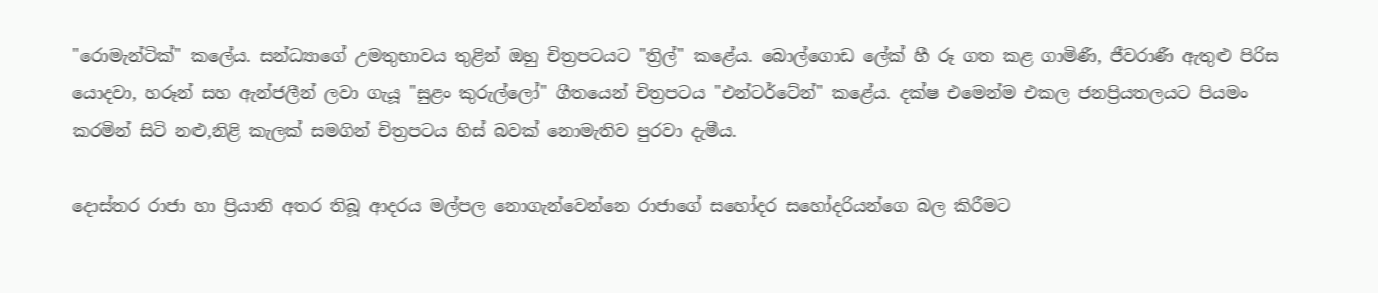"රොමැන්ටික්" කලේය. සන්ධ්‍යාගේ උමතුභාවය තුළින් ඔහු චිත්‍රපටයට "ත්‍රිල්" කළේය. බොල්ගොඩ ලේක් හී රූ ගත කළ ගාමිණී, ජීවරාණී ඇතුළු පිරිස යොදවා, හරූන් සහ ඇන්ජලීන් ලවා ගැයූ "සුළං කුරුල්ලෝ" ගීතයෙන් චිත්‍රපටය "එන්ටර්ටේන්" කළේය. දක්ෂ එමෙන්ම එකල ජනප්‍රියතලයට පියමං කරමින් සිටි නළු,නිළි කැලක් සමගින් චිත්‍රපටය හිස් බවක් නොමැතිව පුරවා දැමීය.

දොස්තර රාජා හා ප්‍රියානි අතර තිබූ ආදරය මල්පල නොගැන්වෙන්නෙ රාජාගේ සහෝදර සහෝදරියන්ගෙ බල කිරීමට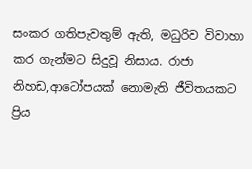සංකර ගතිපැවතුම් ඇති, මධුරිව විවාහා කර ගැන්මට සිදුවූ නිසාය. රාජා නිහඩ,ආටෝපයක් නොමැති ජීවිතයකට ප්‍රිය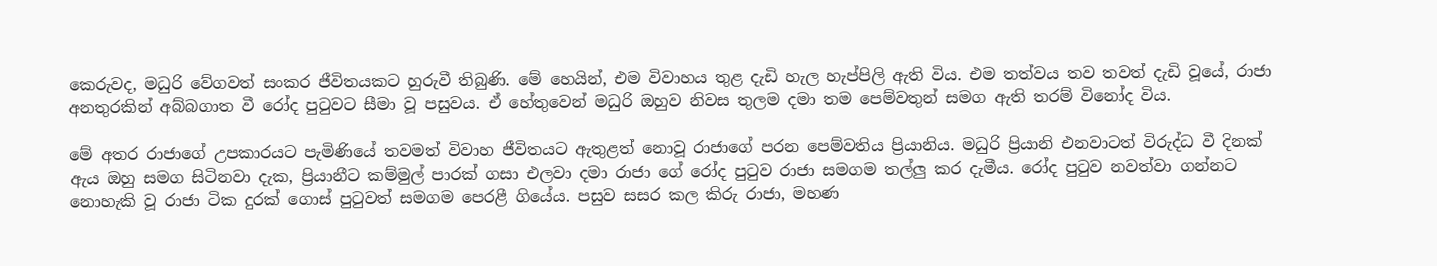කෙරුවද, මධුරි වේගවත් සංකර ජීවිතයකට හුරුවී තිබුණි. මේ හෙයින්, එම විවාහය තුළ දැඩි හැල හැප්පිලි ඇති විය. එම තත්වය තව තවත් දැඩි වූයේ, රාජා අනතුරකින් අබ්බගාත වී රෝද පුටුවට සීමා වූ පසුවය. ඒ හේතුවෙන් මධුරි ඔහුව නිවස තුලම දමා තම පෙම්වතුන් සමග ඇති තරම් විනෝද විය.

මේ අතර රාජාගේ උපකාරයට පැමිණියේ තවමත් විවාහ ජීවිතයට ඇතුළත් නොවූ රාජාගේ පරන පෙම්වතිය ප්‍රියානිය. මධුරි ප්‍රියානි එනවාටත් විරුද්ධ වී දිනක් ඇය ඔහු සමග සිටිනවා දැක, ප්‍රියානීට කම්මුල් පාරක් ගසා එලවා දමා රාජා ගේ රෝද පුටුව රාජා සමගම තල්ලු කර දැමීය. රෝද පුටුව නවත්වා ගන්නට නොහැකි වූ රාජා ටික දුරක් ගොස් පුටුවත් සමගම පෙරළී ගියේය. පසුව සසර කල කිරු රාජා, මහණ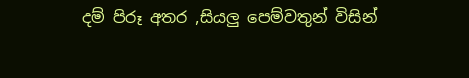දම් පිරූ අතර ,සියලු පෙම්වතුන් විසින්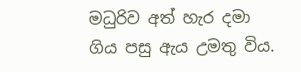මධුරිව අත් හැර දමා ගිය පසු ඇය උමතු විය.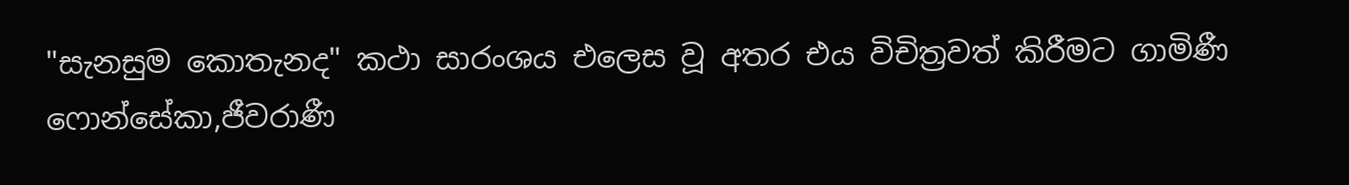"සැනසුම කොතැනද" කථා සාරංශය එලෙස වූ අතර එය විචිත්‍රවත් කිරීමට ගාමිණී ෆොන්සේකා,ජීවරාණී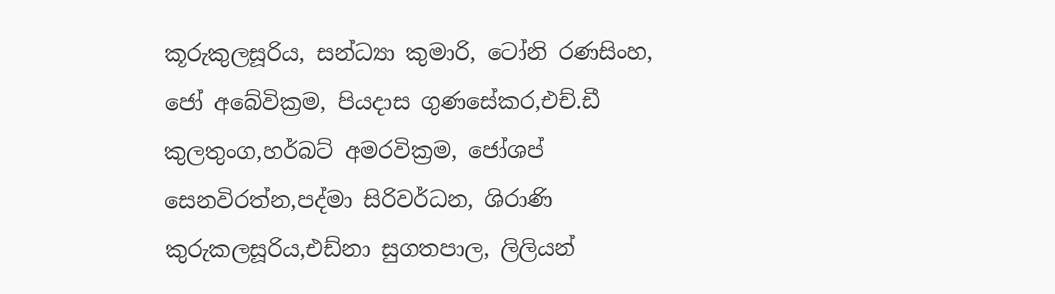කූරුකුලසූරිය, සන්ධ්‍යා කුමාරි, ටෝනි රණසිංහ, ජෝ අබේවික්‍රම, පියදාස ගුණසේකර,එච්.ඩී කුලතුංග,හර්බට් අමරවික්‍රම, ජෝශප් සෙනවිරත්න,පද්මා සිරිවර්ධන, ශිරාණි කුරුකලසූරිය,එඩ්නා සුගතපාල, ලිලියන්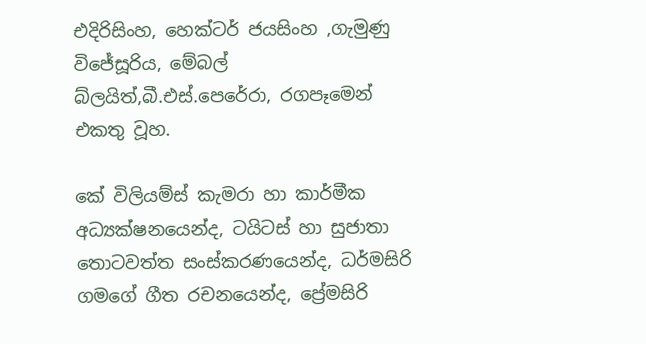එදිරිසිංහ, හෙක්ටර් ජයසිංහ ,ගැමුණු විජේසූරිය, මේබල් බ්ලයිත්,බී.එස්.පෙරේරා, රගපෑමෙන් එකතු වූහ.

කේ විලියම්ස් කැමරා හා කාර්මීක අධ්‍යක්ෂනයෙන්ද, ටයිටස් හා සුජාතා තොටවත්ත සංස්කරණයෙන්ද, ධර්මසිරි ගමගේ ගීත රචනයෙන්ද, ප්‍රේමසිරි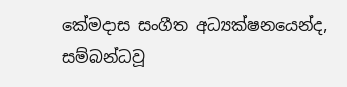කේමදාස සංගීත අධ්‍යක්ෂනයෙන්ද, සම්බන්ධවූ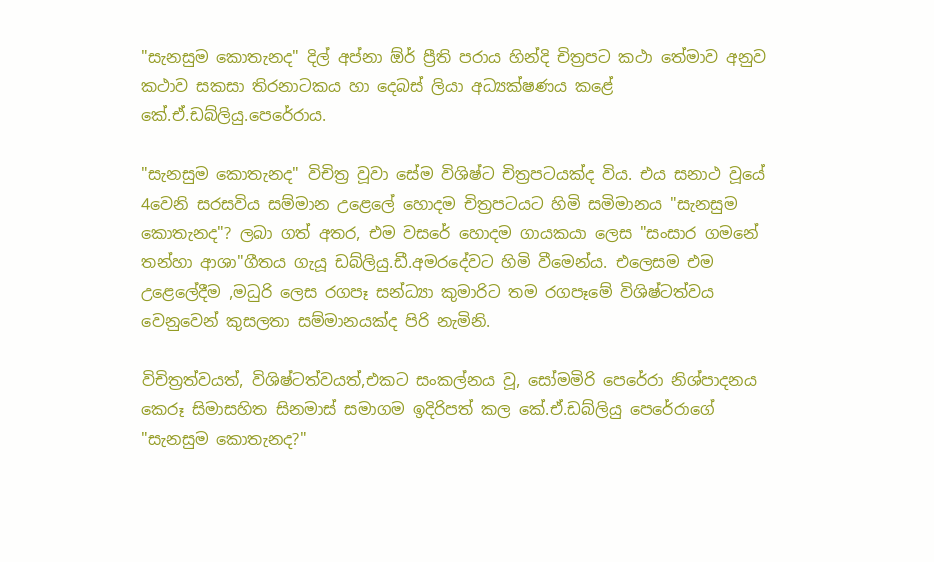"සැනසුම කොතැනද" දිල් අප්නා ඕර් ප්‍රීති පරාය හින්දි චිත්‍රපට කථා තේමාව අනුව කථාව සකසා තිරනාටකය හා දෙබස් ලියා අධ්‍යක්ෂණය කළේ කේ.ඒ.ඩබ්ලියු.පෙරේරාය.

"සැනසුම කොතැනද" විචිත්‍ර වූවා සේම විශිෂ්ට චිත්‍රපටයක්ද විය. එය සනාථ වූයේ 4වෙනි සරසවිය සම්මාන උළෙලේ හොදම චිත්‍රපටයට හිමි සමිමානය "සැනසුම කොතැනද"? ලබා ගත් අතර, එම වසරේ හොදම ගායකයා ලෙස "සංසාර ගමනේ තන්හා ආශා"ගීතය ගැයූ ඩබ්ලියු.ඩී.අමරදේවට හිමි වීමෙන්ය. එලෙසම එම උළෙලේදීම ,මධුරි ලෙස රගපෑ සන්ධ්‍යා කුමාරිට තම රගපෑමේ විශිෂ්ටත්වය වෙනුවෙන් කුසලතා සම්මානයක්ද පිරි නැමිනි.

විචිත්‍රත්වයත්, විශිෂ්ටත්වයත්,එකට සංකල්නය වූ, සෝමමිරි පෙරේරා නිශ්පාදනය කෙරූ සිමාසහිත සිනමාස් සමාගම ඉදිරිපත් කල කේ.ඒ.ඩබ්ලියු පෙරේරාගේ "සැනසුම කොතැනද?"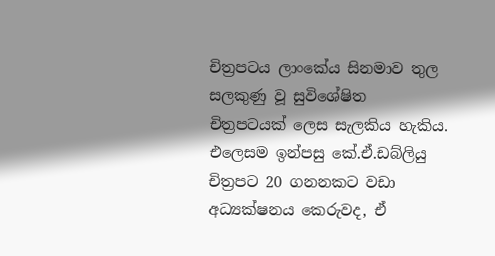චිත්‍රපටය ලාංකේය සිනමාව තුල සලකුණු වූ සුවිශේෂිත චිත්‍රපටයක් ලෙස සැලකිය හැකිය. එලෙසම ඉන්පසු කේ.ඒ.ඩබ්ලියු චිත්‍රපට 20 ගනනකට වඩා අධ්‍යක්ෂනය කෙරුවද, ඒ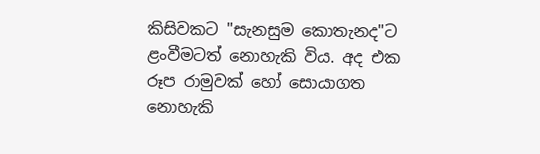කිසිවකට "සැනසුම කොතැනද"ට ළංවීමටත් නොහැකි විය. අද එක රූප රාමුවක් හෝ සොයාගත නොහැකි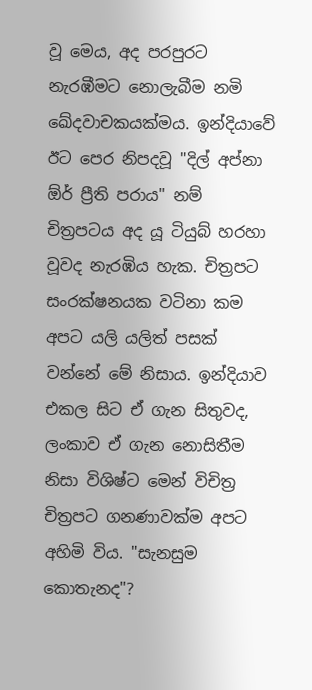වූ මෙය, අද පරපුරට නැරඹීමට නොලැබීම නමි ඛේදවාචකයක්මය. ඉන්දියාවේ ඊට පෙර නිපදවූ "දිල් අප්නා ඕර් ප්‍රීති පරාය" නම් චිත්‍රපටය අද යූ ටියුබ් හරහා වූවද නැරඹිය හැක. චිත්‍රපට සංරක්ෂනයක වටිනා කම අපට යලි යලිත් පසක් වන්නේ මේ නිසාය. ඉන්දියාව එකල සිට ඒ ගැන සිතුවද, ලංකාව ඒ ගැන නොසිතීම නිසා විශිෂ්ට මෙන් විචිත්‍ර චිත්‍රපට ගනණාවක්ම අපට අහිමි විය. "සැනසුම කොතැනද"?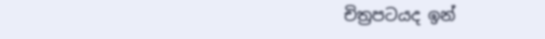චිත්‍රපටයද ඉන්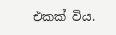එකක් විය.